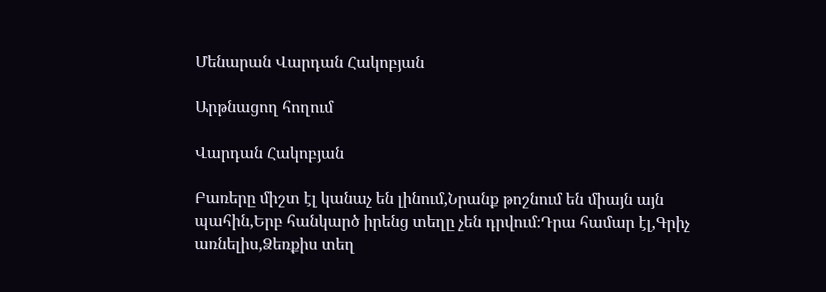Մենարան Վարդան Հակոբյան

Արթնացող հողում

Վարդան Հակոբյան

Բառերը միշտ էլ կանաչ են լինում,Նրանք թոշնում են միայն այն պահին,Երբ հանկարծ իրենց տեղը չեն դրվում։Դրա համար էլ,Գրիչ առնելիս,Ձեռքիս տեղ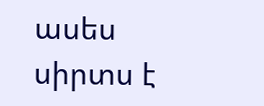ասես սիրտս է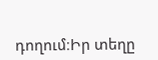դողում։Իր տեղը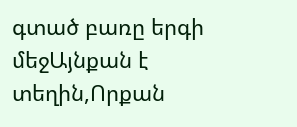գտած բառը երգի մեջԱյնքան է տեղին,Որքան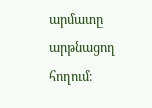արմատը արթնացող հողում։